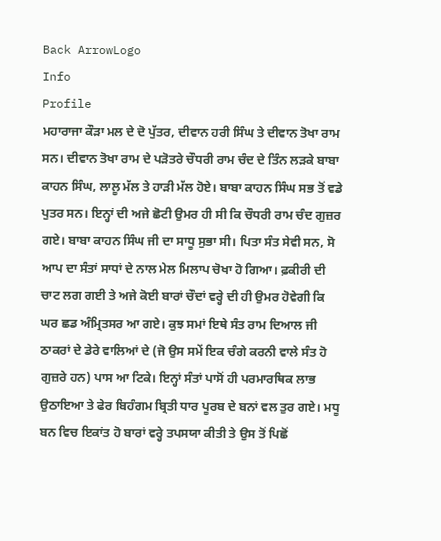Back ArrowLogo
Info
Profile
ਮਹਾਰਾਜਾ ਕੌੜਾ ਮਲ ਦੇ ਦੋ ਪੁੱਤਰ, ਦੀਵਾਨ ਹਰੀ ਸਿੰਘ ਤੇ ਦੀਵਾਨ ਤੋਖਾ ਰਾਮ ਸਨ। ਦੀਵਾਨ ਤੋਖਾ ਰਾਮ ਦੇ ਪੜੋਤਰੇ ਚੌਧਰੀ ਰਾਮ ਚੰਦ ਦੇ ਤਿੰਨ ਲੜਕੇ ਬਾਬਾ ਕਾਹਨ ਸਿੰਘ, ਲਾਲੂ ਮੱਲ ਤੇ ਹਾੜੀ ਮੱਲ ਹੋਏ। ਬਾਬਾ ਕਾਹਨ ਸਿੰਘ ਸਭ ਤੋਂ ਵਡੇ ਪੁਤਰ ਸਨ। ਇਨ੍ਹਾਂ ਦੀ ਅਜੇ ਛੋਟੀ ਉਮਰ ਹੀ ਸੀ ਕਿ ਚੌਧਰੀ ਰਾਮ ਚੰਦ ਗੁਜ਼ਰ ਗਏ। ਬਾਬਾ ਕਾਹਨ ਸਿੰਘ ਜੀ ਦਾ ਸਾਧੂ ਸੁਭਾ ਸੀ। ਪਿਤਾ ਸੰਤ ਸੇਵੀ ਸਨ, ਸੋ ਆਪ ਦਾ ਸੰਤਾਂ ਸਾਧਾਂ ਦੇ ਨਾਲ ਮੇਲ ਮਿਲਾਪ ਚੋਖਾ ਹੋ ਗਿਆ। ਫ਼ਕੀਰੀ ਦੀ ਚਾਟ ਲਗ ਗਈ ਤੇ ਅਜੇ ਕੋਈ ਬਾਰਾਂ ਚੌਦਾਂ ਵਰ੍ਹੇ ਦੀ ਹੀ ਉਮਰ ਹੋਵੇਗੀ ਕਿ ਘਰ ਛਡ ਅੰਮ੍ਰਿਤਸਰ ਆ ਗਏ। ਕੁਝ ਸਮਾਂ ਇਥੇ ਸੰਤ ਰਾਮ ਦਿਆਲ ਜੀ ਠਾਕਰਾਂ ਦੇ ਡੇਰੇ ਵਾਲਿਆਂ ਦੇ (ਜੋ ਉਸ ਸਮੇਂ ਇਕ ਚੰਗੇ ਕਰਨੀ ਵਾਲੇ ਸੰਤ ਹੋ ਗੁਜ਼ਰੇ ਹਨ) ਪਾਸ ਆ ਟਿਕੇ। ਇਨ੍ਹਾਂ ਸੰਤਾਂ ਪਾਸੋਂ ਹੀ ਪਰਮਾਰਥਿਕ ਲਾਭ ਉਠਾਇਆ ਤੇ ਫੇਰ ਬਿਹੰਗਮ ਬ੍ਰਿਤੀ ਧਾਰ ਪੂਰਬ ਦੇ ਬਨਾਂ ਵਲ ਤੁਰ ਗਏ। ਮਧੂ ਬਨ ਵਿਚ ਇਕਾਂਤ ਹੋ ਬਾਰਾਂ ਵਰ੍ਹੇ ਤਪਸਯਾ ਕੀਤੀ ਤੇ ਉਸ ਤੋਂ ਪਿਛੋਂ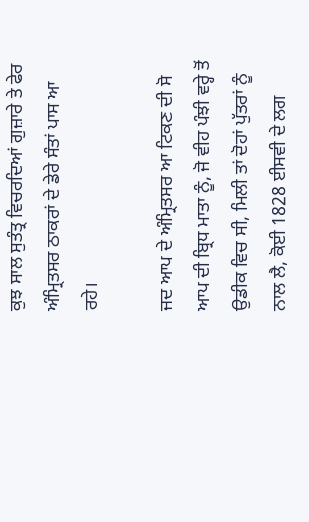ਕੁਝ ਸਾਲ ਸੁਤੰਤ੍ਰ ਵਿਚਰਦਿਆਂ ਗੁਜ਼ਾਰੇ ਤੇ ਫੇਰ ਅੰਮ੍ਰਿਤਸਰ ਠਾਕਰਾਂ ਦੇ ਡੇਰੇ ਸੰਤਾਂ ਪਾਸ ਆ ਰਹੇ।

ਜਦ ਆਪ ਦੇ ਅੰਮ੍ਰਿਤਸਰ ਆ ਟਿਕਣ ਦੀ ਸੋ ਆਪ ਦੀ ਬ੍ਰਿਧ ਮਾਤਾ ਨੂੰ, ਜੋ ਵੀਹ ਪੰਝੀ ਵਰ੍ਹੇ ਤੋਂ ਉਡੀਕ ਵਿਚ ਸੀ, ਮਿਲੀ ਤਾਂ ਦੋਹਾਂ ਪੁੱਤਰਾਂ ਨੂੰ ਨਾਲ ਲੈ, ਕੋਈ 1828 ਈਸਵੀ ਦੇ ਲਗ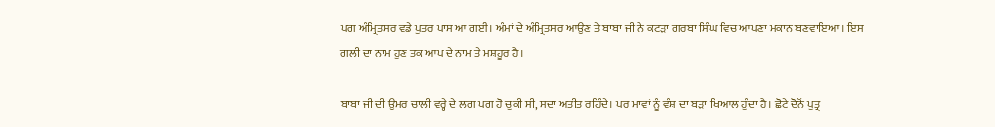ਪਗ ਅੰਮ੍ਰਿਤਸਰ ਵਡੇ ਪੁਤਰ ਪਾਸ ਆ ਗਈ। ਅੰਮਾਂ ਦੇ ਅੰਮ੍ਰਿਤਸਰ ਆਉਣ ਤੇ ਬਾਬਾ ਜੀ ਨੇ ਕਟੜਾ ਗਰਬਾ ਸਿੰਘ ਵਿਚ ਆਪਣਾ ਮਕਾਨ ਬਣਵਾਇਆ। ਇਸ ਗਲੀ ਦਾ ਨਾਮ ਹੁਣ ਤਕ ਆਪ ਦੇ ਨਾਮ ਤੇ ਮਸ਼ਹੂਰ ਹੈ।

ਬਾਬਾ ਜੀ ਦੀ ਉਮਰ ਚਾਲੀ ਵਰ੍ਹੇ ਦੇ ਲਗ ਪਗ ਹੋ ਚੁਕੀ ਸੀ, ਸਦਾ ਅਤੀਤ ਰਹਿੰਦੇ। ਪਰ ਮਾਵਾਂ ਨੂੰ ਵੰਸ਼ ਦਾ ਬੜਾ ਖਿਆਲ ਹੁੰਦਾ ਹੈ। ਛੋਟੇ ਦੋਨੋਂ ਪੁਤ੍ਰ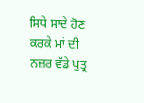ਸਿਧੇ ਸਾਦੇ ਹੋਣ ਕਰਕੇ ਮਾਂ ਦੀ ਨਜ਼ਰ ਵੱਡੇ ਪੁਤ੍ਰ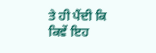ਤੇ ਹੀ ਪੈਂਦੀ ਕਿ ਕਿਵੇਂ ਇਹ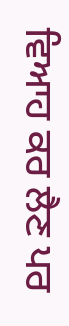ਵਿਆਹ ਕਰ ਲੈਣ ਪਰ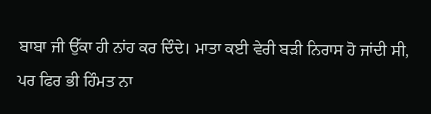ਬਾਬਾ ਜੀ ਉੱਕਾ ਹੀ ਨਾਂਹ ਕਰ ਦਿੰਦੇ। ਮਾਤਾ ਕਈ ਵੇਰੀ ਬੜੀ ਨਿਰਾਸ ਹੋ ਜਾਂਦੀ ਸੀ, ਪਰ ਫਿਰ ਭੀ ਹਿੰਮਤ ਨਾ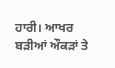ਹਾਰੀ। ਆਖਰ ਬੜੀਆਂ ਔਕੜਾਂ ਤੇ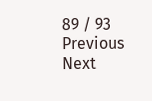89 / 93
Previous
Next